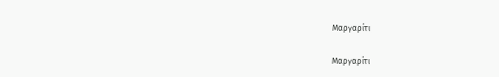Μαργαρίτι

Μαργαρίτι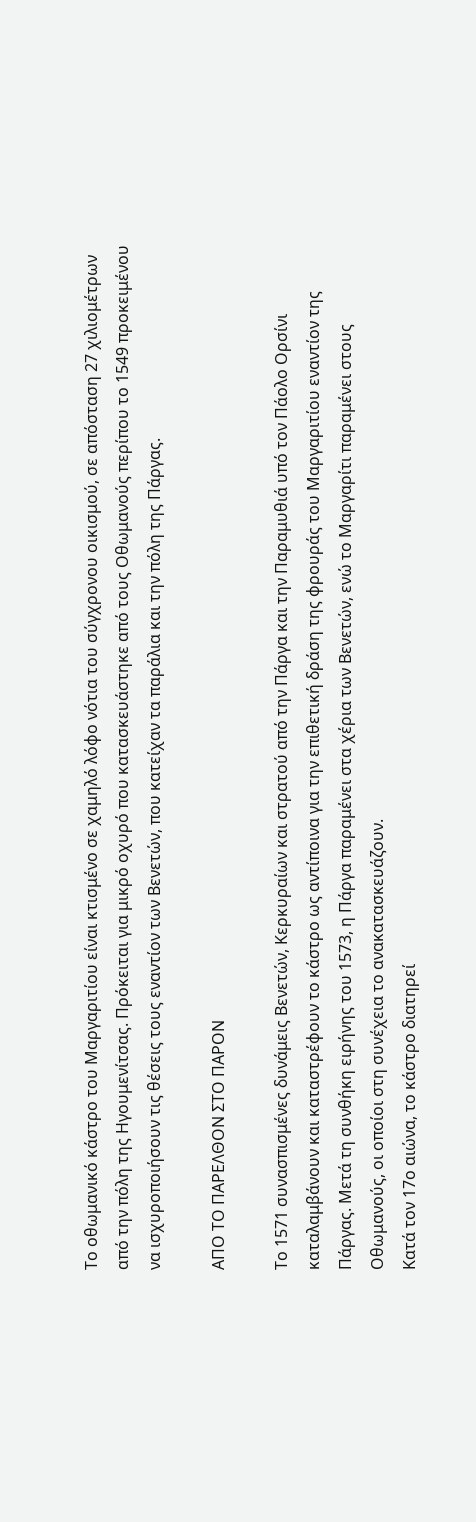Το οθωμανικό κάστρο του Μαργαριτίου είναι κτισμένο σε χαμηλό λόφο νότια του σύγχρονου οικισμού, σε απόσταση 27 χιλιομέτρων από την πόλη της Ηγουμενίτσας. Πρόκειται για μικρό οχυρό που κατασκευάστηκε από τους Οθωμανούς περίπου το 1549 προκειμένου να ισχυροποιήσουν τις θέσεις τους εναντίον των Βενετών, που κατείχαν τα παράλια και την πόλη της Πάργας.

ΑΠΟ ΤΟ ΠΑΡΕΛΘΟΝ ΣΤΟ ΠΑΡΟΝ

Το 1571 συνασπισμένες δυνάμεις Βενετών, Κερκυραίων και στρατού από την Πάργα και την Παραμυθιά υπό τον Πάολο Ορσίνι καταλαμβάνουν και καταστρέφουν το κάστρο ως αντίποινα για την επιθετική δράση της φρουράς του Μαργαριτίου εναντίον της Πάργας. Μετά τη συνθήκη ειρήνης του 1573, η Πάργα παραμένει στα χέρια των Βενετών, ενώ το Μαργαρίτι παραμένει στους Οθωμανούς, οι οποίοι στη συνέχεια το ανακατασκευάζουν.
Κατά τον 17ο αιώνα, το κάστρο διατηρεί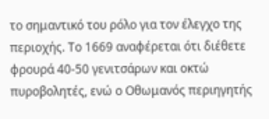το σημαντικό του ρόλο για τον έλεγχο της περιοχής. Το 1669 αναφέρεται ότι διέθετε φρουρά 40-50 γενιτσάρων και οκτώ πυροβολητές, ενώ ο Οθωμανός περιηγητής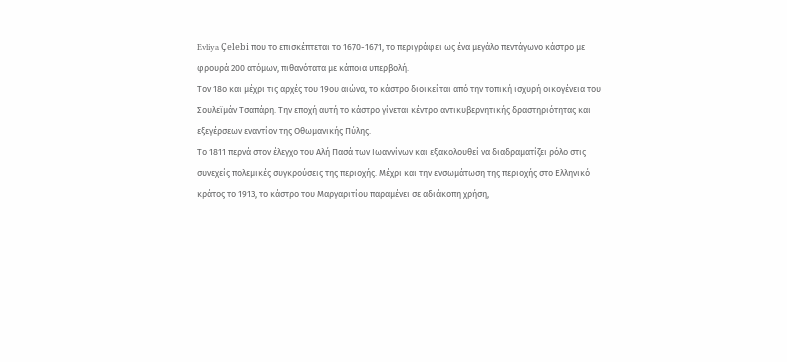Evliya Çelebi που το επισκέπτεται το 1670-1671, το περιγράφει ως ένα μεγάλο πεντάγωνο κάστρο με φρουρά 200 ατόμων, πιθανότατα με κάποια υπερβολή.
Τον 18ο και μέχρι τις αρχές του 19ου αιώνα, το κάστρο διοικείται από την τοπική ισχυρή οικογένεια του Σουλεϊμάν Τσαπάρη. Την εποχή αυτή το κάστρο γίνεται κέντρο αντικυβερνητικής δραστηριότητας και εξεγέρσεων εναντίον της Οθωμανικής Πύλης.
Το 1811 περνά στον έλεγχο του Αλή Πασά των Ιωαννίνων και εξακολουθεί να διαδραματίζει ρόλο στις συνεχείς πολεμικές συγκρούσεις της περιοχής. Μέχρι και την ενσωμάτωση της περιοχής στο Ελληνικό κράτος το 1913, το κάστρο του Μαργαριτίου παραμένει σε αδιάκοπη χρήση,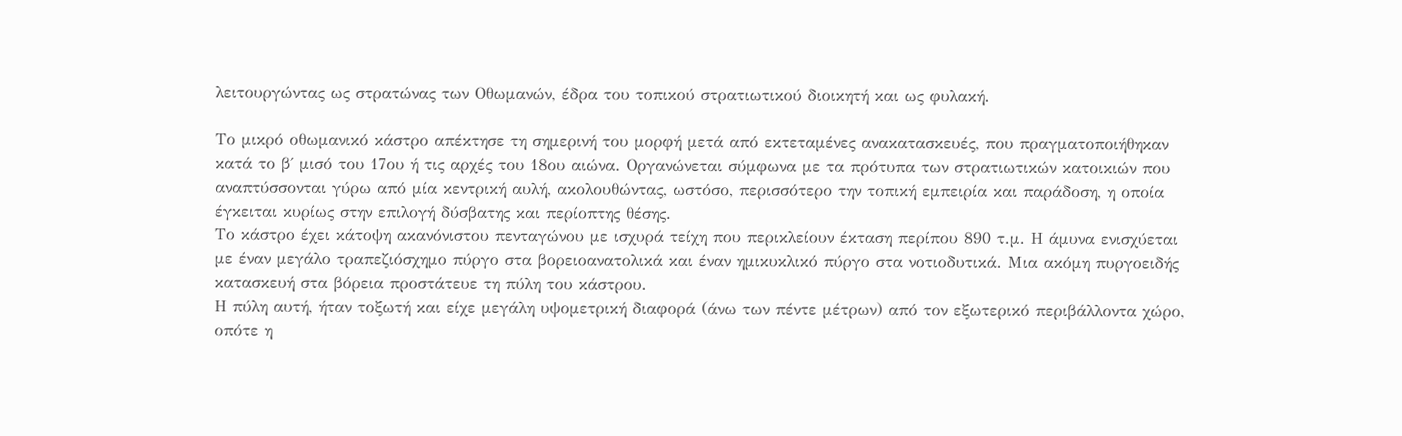λειτουργώντας ως στρατώνας των Οθωμανών, έδρα του τοπικού στρατιωτικού διοικητή και ως φυλακή.

Το μικρό οθωμανικό κάστρο απέκτησε τη σημερινή του μορφή μετά από εκτεταμένες ανακατασκευές, που πραγματοποιήθηκαν κατά το β΄ μισό του 17ου ή τις αρχές του 18ου αιώνα. Οργανώνεται σύμφωνα με τα πρότυπα των στρατιωτικών κατοικιών που αναπτύσσονται γύρω από μία κεντρική αυλή, ακολουθώντας, ωστόσο, περισσότερο την τοπική εμπειρία και παράδοση, η οποία έγκειται κυρίως στην επιλογή δύσβατης και περίοπτης θέσης.
Το κάστρο έχει κάτοψη ακανόνιστου πενταγώνου με ισχυρά τείχη που περικλείουν έκταση περίπου 890 τ.μ. Η άμυνα ενισχύεται με έναν μεγάλο τραπεζιόσχημο πύργο στα βορειοανατολικά και έναν ημικυκλικό πύργο στα νοτιοδυτικά. Μια ακόμη πυργοειδής κατασκευή στα βόρεια προστάτευε τη πύλη του κάστρου.
Η πύλη αυτή, ήταν τοξωτή και είχε μεγάλη υψομετρική διαφορά (άνω των πέντε μέτρων) από τον εξωτερικό περιβάλλοντα χώρο, οπότε η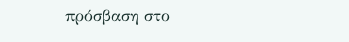πρόσβαση στο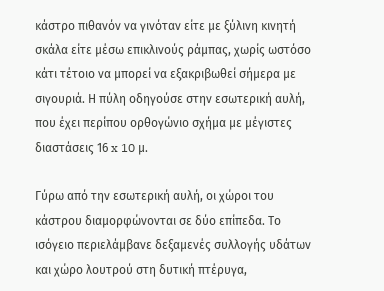κάστρο πιθανόν να γινόταν είτε με ξύλινη κινητή σκάλα είτε μέσω επικλινούς ράμπας, χωρίς ωστόσο κάτι τέτοιο να μπορεί να εξακριβωθεί σήμερα με σιγουριά. Η πύλη οδηγούσε στην εσωτερική αυλή, που έχει περίπου ορθογώνιο σχήμα με μέγιστες διαστάσεις 16 x 10 μ.

Γύρω από την εσωτερική αυλή, οι χώροι του κάστρου διαμορφώνονται σε δύο επίπεδα. Το ισόγειο περιελάμβανε δεξαμενές συλλογής υδάτων και χώρο λουτρού στη δυτική πτέρυγα,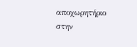αποχωρητήριο στην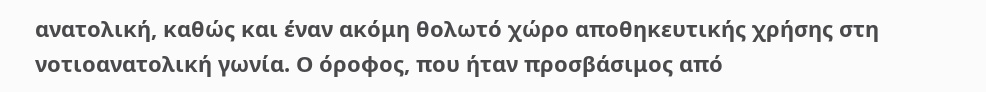ανατολική, καθώς και έναν ακόμη θολωτό χώρο αποθηκευτικής χρήσης στη νοτιοανατολική γωνία. Ο όροφος, που ήταν προσβάσιμος από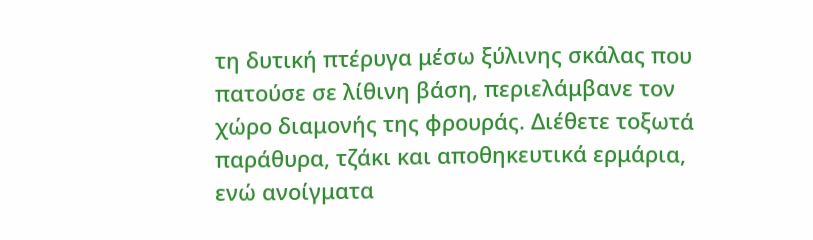τη δυτική πτέρυγα μέσω ξύλινης σκάλας που πατούσε σε λίθινη βάση, περιελάμβανε τον χώρο διαμονής της φρουράς. Διέθετε τοξωτά παράθυρα, τζάκι και αποθηκευτικά ερμάρια, ενώ ανοίγματα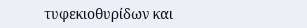τυφεκιοθυρίδων και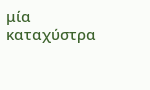μία καταχύστρα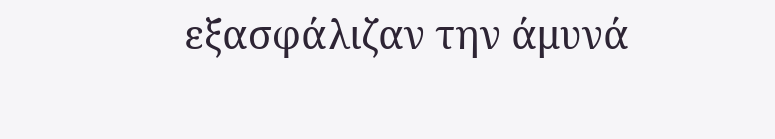εξασφάλιζαν την άμυνά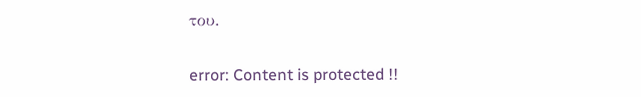του.

error: Content is protected !!